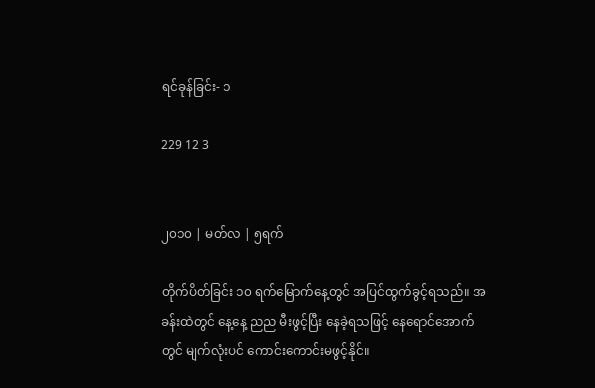ရင်ခုန်ခြင်း- ၁

229 12 3


၂၀၁၀ | မတ်လ | ၅ရက်

တိုက်ပိတ်ခြင်း ၁၀ ရက်မြောက်နေ့တွင် အပြင်ထွက်ခွင့်ရသည်။ အခန်းထဲတွင် နေ့နေ့ ညည မီးဖွင့်ပြီး နေခဲ့ရသဖြင့် နေရောင်အောက်တွင် မျက်လုံးပင် ကောင်းကောင်းမဖွင့်နိုင်။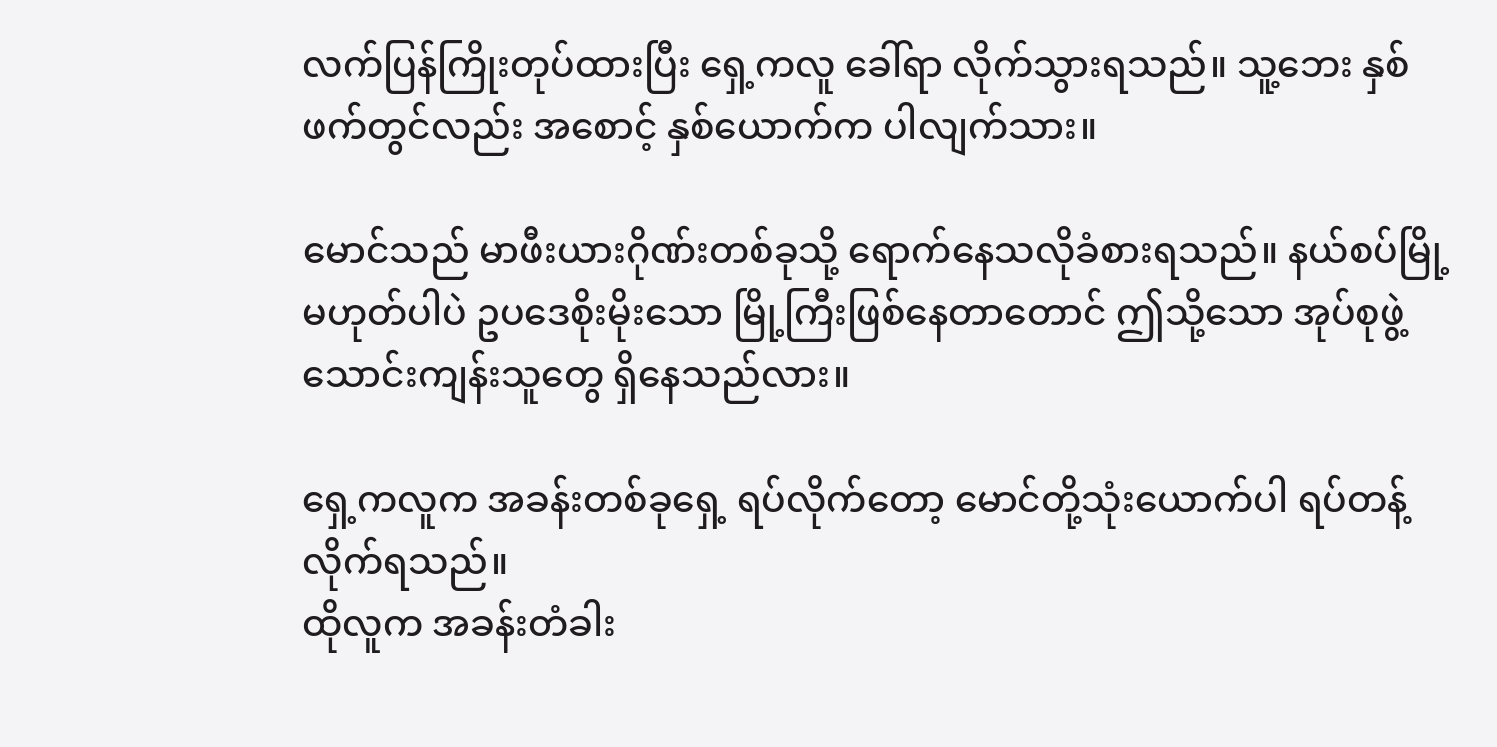လက်ပြန်ကြိုးတုပ်ထားပြီး ရှေ့ကလူ ခေါ်ရာ လိုက်သွားရသည်။ သူ့ဘေး နှစ်ဖက်တွင်လည်း အစောင့် နှစ်ယောက်က ပါလျက်သား။

မောင်သည် မာဖီးယားဂိုဏ်းတစ်ခုသို့ ရောက်နေသလိုခံစားရသည်။ နယ်စပ်မြို့ မဟုတ်ပါပဲ ဥပဒေစိုးမိုးသော မြို့ကြီးဖြစ်နေတာတောင် ဤသို့သော အုပ်စုဖွဲ့ သောင်းကျန်းသူတွေ ရှိနေသည်လား။

ရှေ့ကလူက အခန်းတစ်ခုရှေ့ ရပ်လိုက်တော့ မောင်တို့သုံးယောက်ပါ ရပ်တန့်လိုက်ရသည်။
ထိုလူက အခန်းတံခါး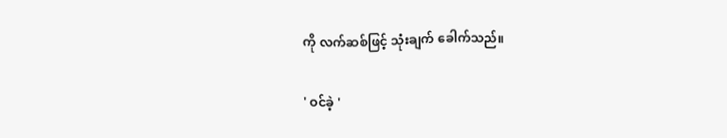ကို လက်ဆစ်ဖြင့် သုံးချက် ခေါက်သည်။

' ဝင်ခဲ့ '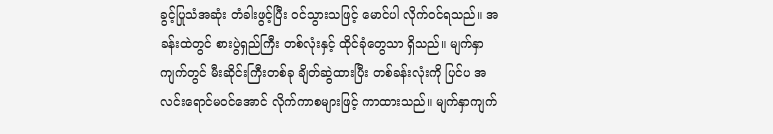ခွင့်ပြုသံအဆုံး တံခါးဖွင့်ပြီး ဝင်သွားသဖြင့် မောင်ပါ လိုက်ဝင်ရသည်။ အခန်းထဲတွင် စားပွဲရှည်ကြီး တစ်လုံးနှင့် ထိုင်ခုံတွေသာ ရှိသည်။ မျက်နှာကျက်တွင် မီးဆိုင်းကြီးတစ်ခု ချိတ်ဆွဲထားပြီး တစ်ခန်းလုံးကို ပြင်ပ အလင်းရောင်မဝင်အောင် လိုက်ကာစများဖြင့် ကာထားသည်။ မျက်နှာကျက်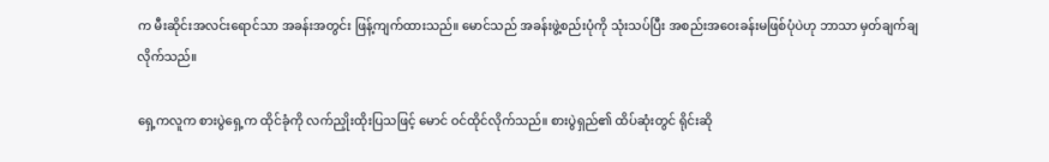က မီးဆိုင်းအလင်းရောင်သာ အခန်းအတွင်း ဖြန့်ကျက်ထားသည်။ မောင်သည် အခန်းဖွဲ့စည်းပုံကို သုံးသပ်ပြီး အစည်းအဝေးခန်းမဖြစ်ပုံပဲဟု ဘာသာ မှတ်ချက်ချလိုက်သည်။

ရှေ့ကလူက စားပွဲရှေ့က ထိုင်ခုံကို လက်ညှိုးထိုးပြသဖြင့် မောင် ဝင်ထိုင်လိုက်သည်။ စားပွဲရှည်၏ ထိပ်ဆုံးတွင် ရိုင်းဆို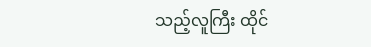သည့်လူကြီး ထိုင်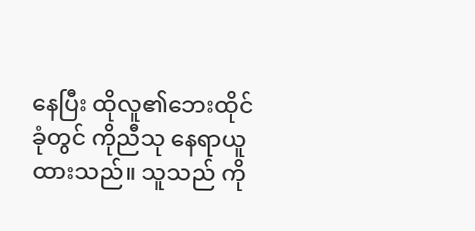နေပြီး ထိုလူ၏ဘေးထိုင်ခုံတွင် ကိုညီသု နေရာယူထားသည်။ သူသည် ကို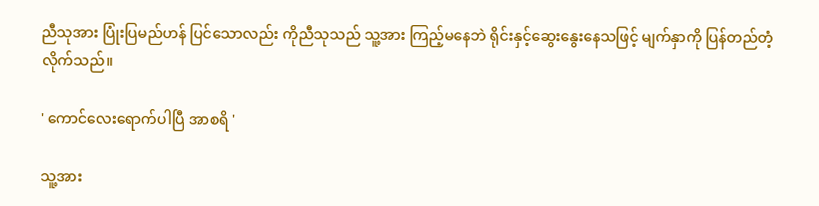ညီသုအား ပြုံးပြမည်ဟန် ပြင်သောလည်း ကိုညီသုသည် သူ့အား ကြည့်မနေဘဲ ရိုင်းနှင့်ဆွေးနွေးနေသဖြင့် မျက်နှာကို ပြန်တည်တံ့လိုက်သည်။

' ကောင်လေးရောက်ပါပြီ အာစရိ '

သူ့အား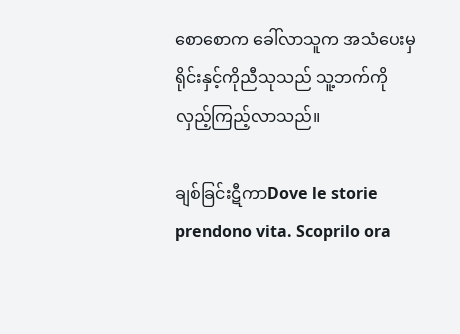စောစောက ခေါ်လာသူက အသံပေးမှ ရိုင်းနှင့်ကိုညီသုသည် သူ့ဘက်ကို လှည့်ကြည့်လာသည်။

ချစ်ခြင်းဋီကာDove le storie prendono vita. Scoprilo ora